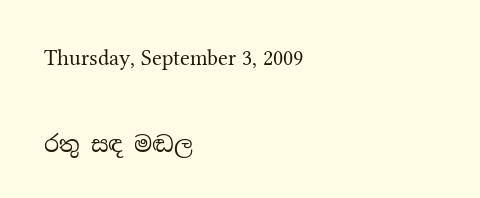Thursday, September 3, 2009

රතු සඳ මඬල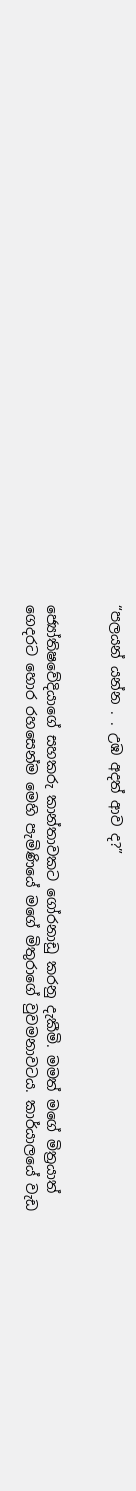“පලයන් යන්න . . උඹ අදත් ආව ද?”


ජ්‍යෝතිෂවේදියාගේ සහකරු කාන්තාවකට ගෝරනාඩු කරනු දැකීමි. මමත් මගේ මිත්‍රයාත් ගෙදරට හොර රහසෙන්ම මෙහි පැමිණියේ මගේ මිතුරාගේ වුවමනාවටය. කාර්යාලයේ වැඩ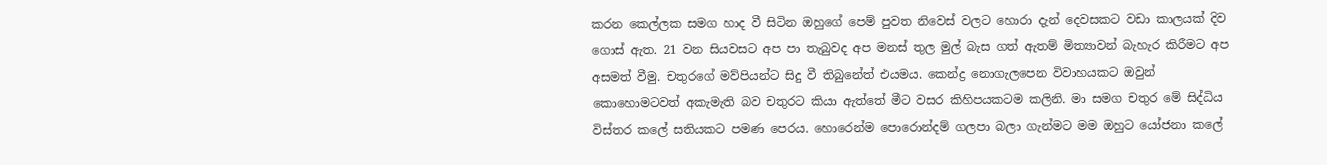කරන කෙල්ලක සමග හාද වී සිටින ඔහුගේ පෙම් පුවත නිවෙස් වලට හොරා දැන් දෙවසකට වඩා කාලයක් දිව ගොස් ඇත. 21 වන සියවසට අප පා තැබුවද අප මනස් තුල මුල් බැස ගත් ඇතම් මිත්‍යාවන් බැහැර කිරීමට අප අසමත් වීමු. චතුරගේ මව්පියන්ට සිදු වී තිබුනේත් එයමය. කෙන්ද්‍ර නොගැලපෙන විවාහයකට ඔවුන් කොහොමටවත් අකැමැති බව චතුරට කියා ඇත්තේ මීට වසර කිහිපයකටම කලිනි. මා සමග චතුර මේ සිද්ධිය විස්තර කලේ සතියකට පමණ පෙරය. හොරෙන්ම පොරොන්දම් ගලපා බලා ගැන්මට මම ඔහුට යෝජනා කලේ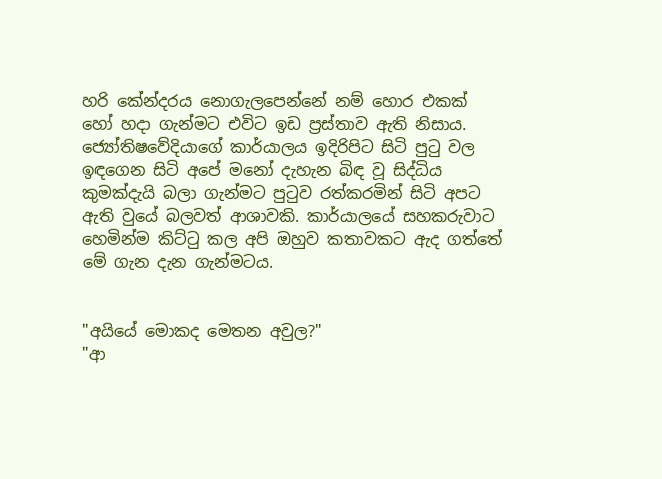හරි කේන්දරය නොගැලපෙන්නේ නම් හොර එකක් හෝ හදා ගැන්මට එවිට ඉඩ ප්‍රස්තාව ඇති නිසාය. ජ්‍යෝතිෂවේදියාගේ කාර්යාලය ඉදිරිපිට සිටි පුටු වල ඉඳගෙන සිටි අපේ මනෝ දැහැන බිඳ වූ සිද්ධිය කුමක්දැයි බලා ගැන්මට පුටුව රත්කරමින් සිටි අපට ඇති වුයේ බලවත් ආශාවකි. කාර්යාලයේ සහකරුවාට හෙමින්ම කිට්ටු කල අපි ඔහුව කතාවකට ඇද ගත්තේ මේ ගැන දැන ගැන්මටය.


"අයියේ මොකද මෙතන අවුල?"
"ආ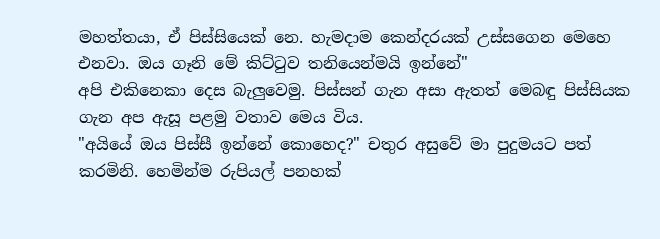මහත්තයා, ඒ පිස්සියෙක් නෙ. හැමදාම කෙන්දරයක් උස්සගෙන මෙහෙ එනවා. ඔය ගෑනි මේ කිට්ටුව තනියෙන්මයි ඉන්නේ"
අපි එකිනෙකා දෙස බැලුවෙමු. පිස්සන් ගැන අසා ඇතත් මෙබඳු පිස්සියක ගැන අප ඇසූ පළමු වතාව මෙය විය.
"අයියේ ඔය පිස්සී ඉන්නේ කොහෙද?" චතුර අසුවේ මා පුදුමයට පත් කරමිනි. හෙමින්ම රුපියල් පනහක්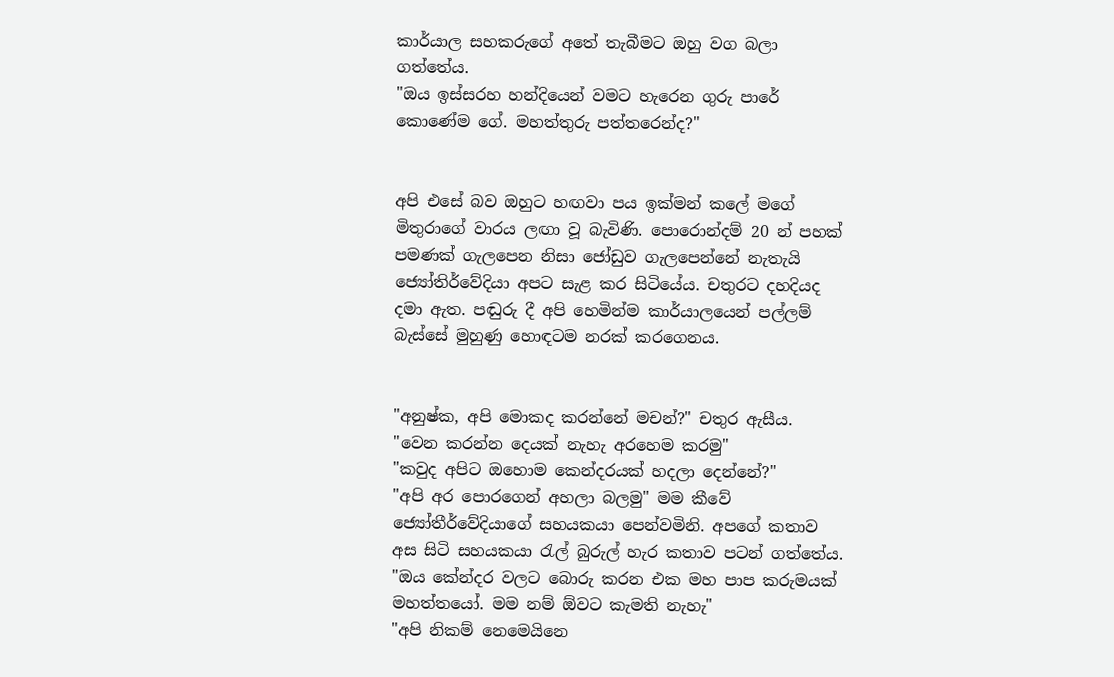කාර්යාල සහකරුගේ අතේ තැබීමට ඔහු වග බලා ගත්තේය.
"ඔය ඉස්සරහ හන්දියෙන් වමට හැරෙන ගුරු පාරේ කොණේම ගේ. මහත්තුරු පත්තරෙන්ද?"


අපි එසේ බව ඔහුට හඟවා පය ඉක්මන් කලේ මගේ මිතුරාගේ වාරය ලඟා වූ බැවිණි. පොරොන්දම් 20 න් පහක් පමණක් ගැලපෙන නිසා ජෝඩුව ගැලපෙන්නේ නැතැයි ජ්‍යෝතිර්වේදියා අපට සැළ කර සිටියේය. චතුරට දහදියද දමා ඇත. පඬුරු දී අපි හෙමින්ම කාර්යාලයෙන් පල්ලම් බැස්සේ මුහුණු හොඳටම නරක් කරගෙනය.


"අනුෂ්ක, අපි මොකද කරන්නේ මචන්?" චතුර ඇසීය.
"වෙන කරන්න දෙයක් නැහැ අරහෙම කරමු"
"කවුද අපිට ඔහොම කෙන්දරයක් හදලා දෙන්නේ?"
"අපි අර පොරගෙන් අහලා බලමු" මම කීවේ ජ්‍යෝතීර්වේදියාගේ සහයකයා පෙන්වමිනි. අපගේ කතාව අස සිටි සහයකයා රැල් බුරුල් හැර කතාව පටන් ගත්තේය.
"ඔය කේන්දර වලට බොරු කරන එක මහ පාප කරුමයක් මහත්තයෝ. මම නම් ඕවට කැමති නැහැ"
"අපි නිකම් නෙමෙයිනෙ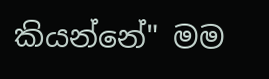කියන්නේ" මම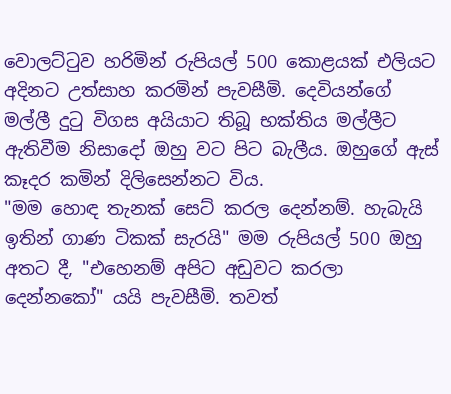වොලට්ටුව හරිමින් රුපියල් 500 කොළයක් එලියට අදිනට උත්සාහ කරමින් පැවසීමි. දෙවියන්ගේ මල්ලී දුටු විගස අයියාට තිබූ භක්තිය මල්ලීට ඇතිවීම නිසාදෝ ඔහු වට පිට බැලීය. ඔහුගේ ඇස් කෑදර කමින් දිලිසෙන්නට විය.
"මම හොඳ තැනක් සෙට් කරල දෙන්නම්. හැබැයි ඉතින් ගාණ ටිකක් සැරයි" මම රුපියල් 500 ඔහු අතට දී, "එහෙනම් අපිට අඩුවට කරලා දෙන්නකෝ" යයි පැවසීමි. තවත්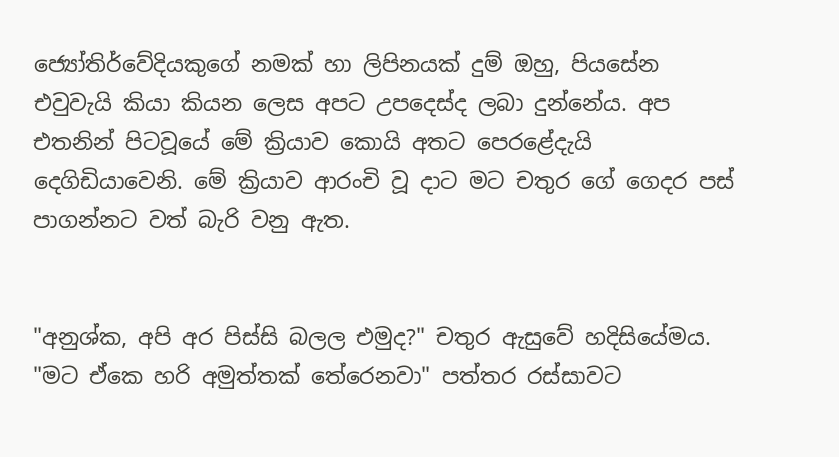ජ්‍යෝතිර්වේදියකුගේ නමක් හා ලිපිනයක් දුම් ඔහු, පියසේන එවුවැයි කියා කියන ලෙස අපට උපදෙස්ද ලබා දුන්නේය. අප එතනින් පිටවූයේ මේ ක්‍රියාව කොයි අතට පෙරළේදැයි දෙගිඩියාවෙනි. මේ ක්‍රියාව ආරංචි වූ දාට මට චතුර ගේ ගෙදර පස් පාගන්නට වත් බැරි වනු ඇත.


"අනුශ්ක, අපි අර පිස්සි බලල එමුද?" චතුර ඇසුවේ හදිසියේමය. "මට ඒකෙ හරි අමුත්තක් තේරෙනවා" පත්තර රස්සාවට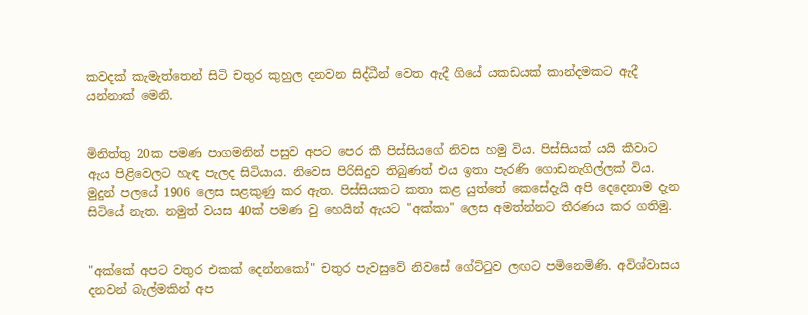කවදක් කැමැත්තෙන් සිටි චතුර කුහුල දනවන සිද්ධීන් වෙත ඇදී ගියේ යකඩයක් කාන්දමකට ඇදී යන්නාක් මෙනි.


මිනිත්තු 20ක පමණ පාගමනින් පසුව අපට පෙර කී පිස්සියගේ නිවස හමු විය. පිස්සියක් යයි කීවාට ඇය පිළිවෙලට හැඳ පැලද සිටියාය. නිවෙස පිරිසිදුව තිබුණත් එය ඉතා පැරණි ගොඩනැගිල්ලක් විය. මුදුන් පලයේ 1906 ලෙස සළකුණු කර ඇත. පිස්සියකට කතා කළ යුත්තේ කෙසේදැයි අපි දෙදෙනාම දැන සිටියේ නැත. නමුත් වයස 40ක් පමණ වු හෙයින් ඇයට "අක්කා" ලෙස අමත්න්නට තීරණය කර ගතිමු.


"අක්කේ අපට වතුර එකක් දෙන්නකෝ" චතුර පැවසුවේ නිවසේ ගේට්ටුව ලඟට පමිනෙමිණි. අවිශ්වාසය දනවන් බැල්මකින් අප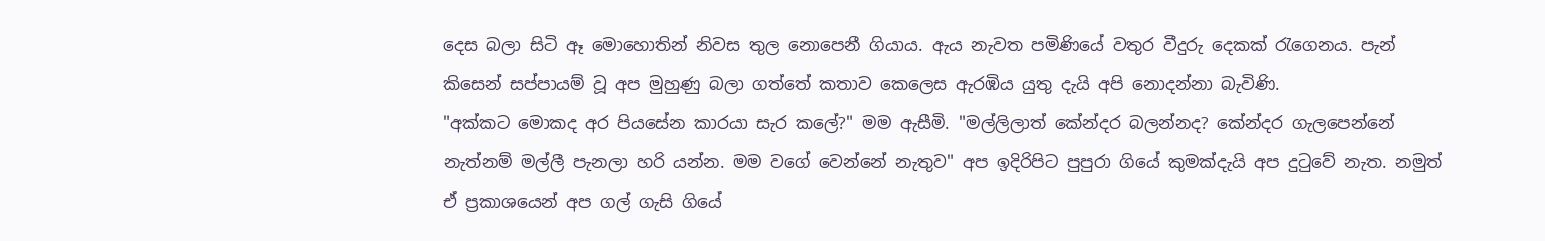දෙස බලා සිටි ඈ මොහොතින් නිවස තුල නොපෙනී ගියාය. ඇය නැවත පමිණියේ වතුර වීදුරු දෙකක් රැගෙනය. පැන් කිසෙන් සප්පායම් වූ අප මුහුණු බලා ගත්තේ කතාව කෙලෙස ඇරඹිය යුතු දැයි අපි නොදන්නා බැවිණි.
"අක්කට මොකද අර පියසේන කාරයා සැර කලේ?" මම ඇසීමි. "මල්ලිලාත් කේන්දර බලන්නද? කේන්දර ගැලපෙන්නේ නැත්නම් මල්ලී පැනලා හරි යන්න. මම වගේ වෙන්නේ නැතුව" අප ඉදිරිපිට පුපුරා ගියේ කුමක්දැයි අප දුටුවේ නැත. නමුත් ඒ ප්‍රකාශයෙන් අප ගල් ගැසි ගියේ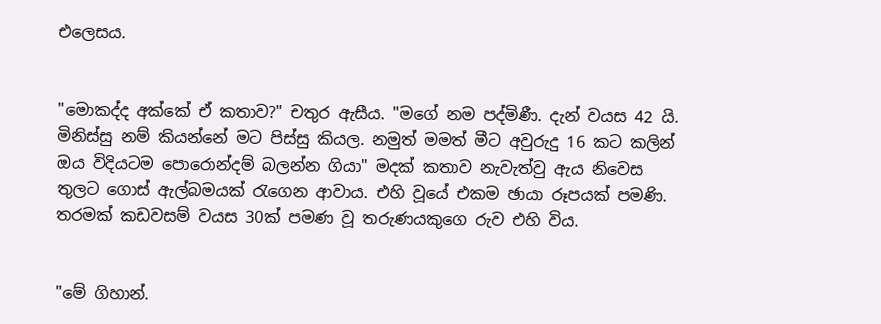එලෙසය.


"මොකද්ද අක්කේ ඒ කතාව?" චතුර ඇසීය. "මගේ නම පද්මිණී. දැන් වයස 42 යි. මිනිස්සු නම් කියන්නේ මට පිස්සු කියල. නමුත් මමත් මීට අවුරුදු 16 කට කලින් ඔය විදියටම පොරොන්දම් බලන්න ගියා" මදක් කතාව නැවැත්වු ඇය නිවෙස තුලට ගොස් ඇල්බමයක් රැගෙන ආවාය. එහි වූයේ එකම ඡායා රූපයක් පමණි. තරමක් කඩවසම් වයස 30ක් පමණ වූ තරුණයකුගෙ රුව එහි විය.


"මේ ගිහාන්.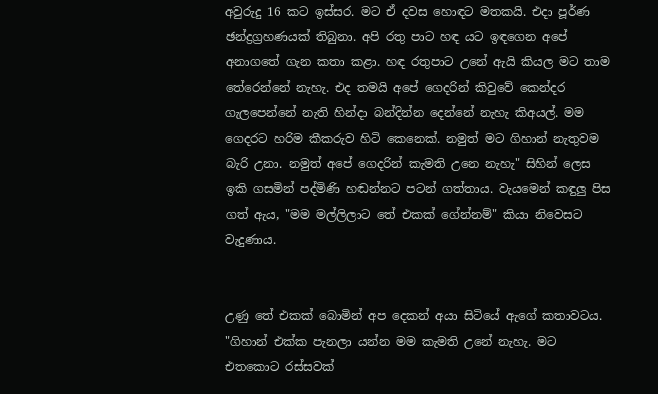අවුරුදු 16 කට ඉස්සර. මට ඒ දවස හොඳට මතකයි. එදා පූර්ණ ඡන්ද්‍රග්‍රහණයක් තිබුනා. අපි රතු පාට හඳ යට ඉඳගෙන අපේ අනාගතේ ගැන කතා කළා. හඳ රතුපාට උනේ ඇයි කියල මට තාම තේරෙන්නේ නැහැ. එද තමයි අපේ ගෙදරින් කිවුවේ කෙන්දර ගැලපෙන්නේ නැති හින්දා බන්දින්න දෙන්නේ නැහැ කිඅයල්. මම ගෙදරට හරිම කීකරුව හිටි කෙනෙක්. නමුත් මට ගිහාන් නැතුවම බැරි උනා. නමුත් අපේ ගෙදරින් කැමති උනෙ නැහැ" සිහින් ලෙස ඉකි ගසමින් පද්මිණි හඬන්නට පටන් ගත්තාය. වැයමෙන් කඳුලු පිස ගත් ඇය, "මම මල්ලිලාට තේ එකක් ගේන්නම්" කියා නිවෙසට වැදුණාය.


උණු තේ එකක් බොමින් අප දෙකන් අයා සිටියේ ඇගේ කතාවටය.
"ගිහාන් එක්ක පැනලා යන්න මම කැමති උනේ නැහැ. මට එතකොට රස්සවක්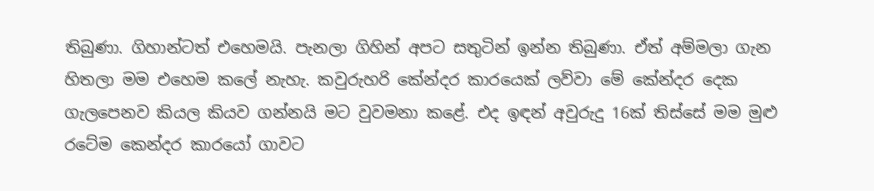තිබුණා. ගිහාන්ටත් එහෙමයි. පැනලා ගිහින් අපට සතුටින් ඉන්න තිබුණා. ඒත් අම්මලා ගැන හිතලා මම එහෙම කලේ නැහැ. කවුරුහරි කේන්දර කාරයෙක් ලව්වා මේ කේන්දර දෙක ගැලපෙනව කියල කියව ගන්නයි මට වුවමනා කළේ. එද ඉඳන් අවුරුදු 16ක් තිස්සේ මම මුළු රටේම කෙන්දර කාරයෝ ගාවට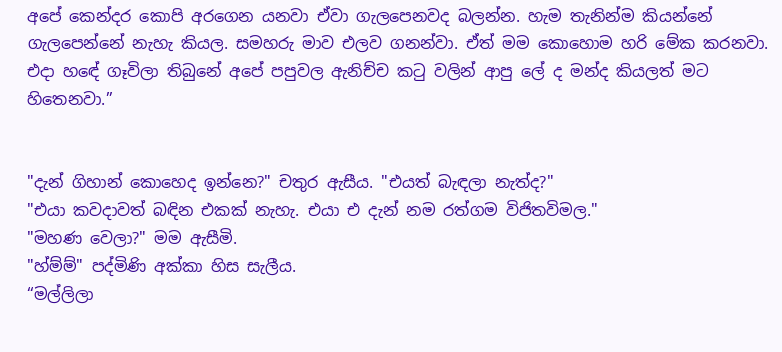අපේ කෙන්දර කොපි අරගෙන යනවා ඒවා ගැලපෙනවද බලන්න. හැම තැනින්ම කියන්නේ ගැලපෙන්නේ නැහැ කියල. සමහරු මාව එලව ගනන්වා. ඒත් මම කොහොම හරි මේක කරනවා. එදා හඳේ ගෑවිලා තිබුනේ අපේ පපුවල ඇනිච්ච කටු වලින් ආපු ලේ ද මන්ද කියලත් මට හිතෙනවා.”


"දැන් ගිහාන් කොහෙද ඉන්නෙ?" චතුර ඇසීය. "එයත් බැඳලා නැත්ද?"
"එයා කවදාවත් බඳින එකක් නැහැ. එයා එ දැන් නම රත්ගම විජිතවිමල."
"මහණ වෙලා?" මම ඇසීමි.
"හ්ම්ම්" පද්මිණි අක්කා හිස සැලීය.
“මල්ලිලා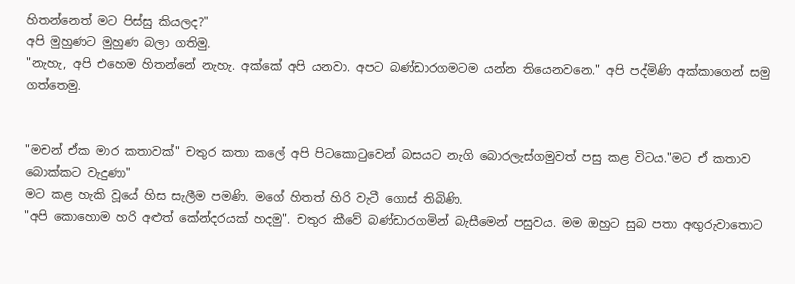හිතන්නෙත් මට පිස්සු කියලද?"
අපි මුහුණට මුහුණ බලා ගතිමු.
"නැහැ, අපි එහෙම හිතන්නේ නැහැ. අක්කේ අපි යනවා. අපට බණ්ඩාරගමටම යන්න තියෙනවනෙ." අපි පද්මිණි අක්කාගෙන් සමු ගත්තෙමු.


"මචන් ඒක මාර කතාවක්" චතුර කතා කලේ අපි පිටකොටුවෙන් බසයට නැගි බොරලැස්ගමුවත් පසු කළ විටය."මට ඒ කතාව බොක්කට වැදුණා"
මට කළ හැකි වූයේ හිස සැලීම පමණි. මගේ හිතත් හිරි වැටී ගොස් තිබිණි.
"අපි කොහොම හරි අළුත් කේන්දරයක් හදමු". චතුර කීවේ බණ්ඩාරගමින් බැසීමෙන් පසුවය. මම ඔහුට සුබ පතා අඟුරුවාතොට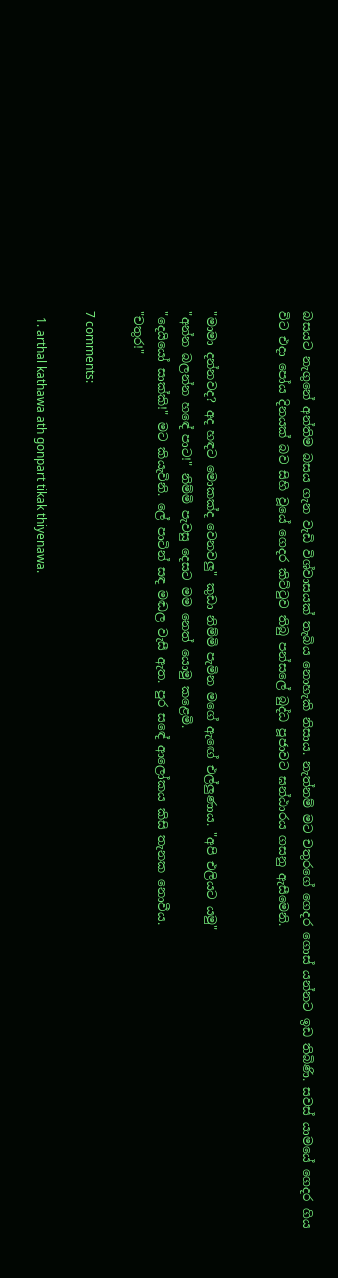බසයට නැගුනේ අන්තිම බසය ගැන වැඩි විශ්වාසයක් තැබිය නොහැකි නිසාය. නැත්නම් මට චතුරගේ ගෙදර ගොස් යන්නට ඉඩ තිබිණි. සවස් යාමයේ ගෙදර ගිය විට එදා පෝය දිනයක් බව සිහි වූයේ ගෙදර කිට්ටුව තිබු පන්සලේ බුද්ධ පූජාවට ඝන්ඨාරය ගසනු ඇසීමෙනි.


"මාමා දන්නවද? අද හඳට මොකක්ද වෙනවලු" කුඩා නිම්මි පැමින මගේ ඇඟේ එල්ලුණාය. "අපි එලියට යමු"
"අන්න බලන්න හඳේ පාට!" නිම්මි පැවසු දෙසට මම නෙත් යොමු කළෙමි.
"දෙයියෝ සාක්කි!" මට කියැවිනි. ලේ පාටින් සඳ මඬල වැසී ඇත. පුර සඳේ ආලෝකය කිසි තැනක නොවීය.
"චතුර!"

7 comments:

  1. arthal kathawa ath gonpart tikak thiyenawa.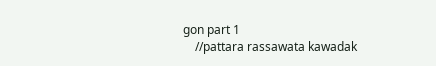gon part 1
    //pattara rassawata kawadak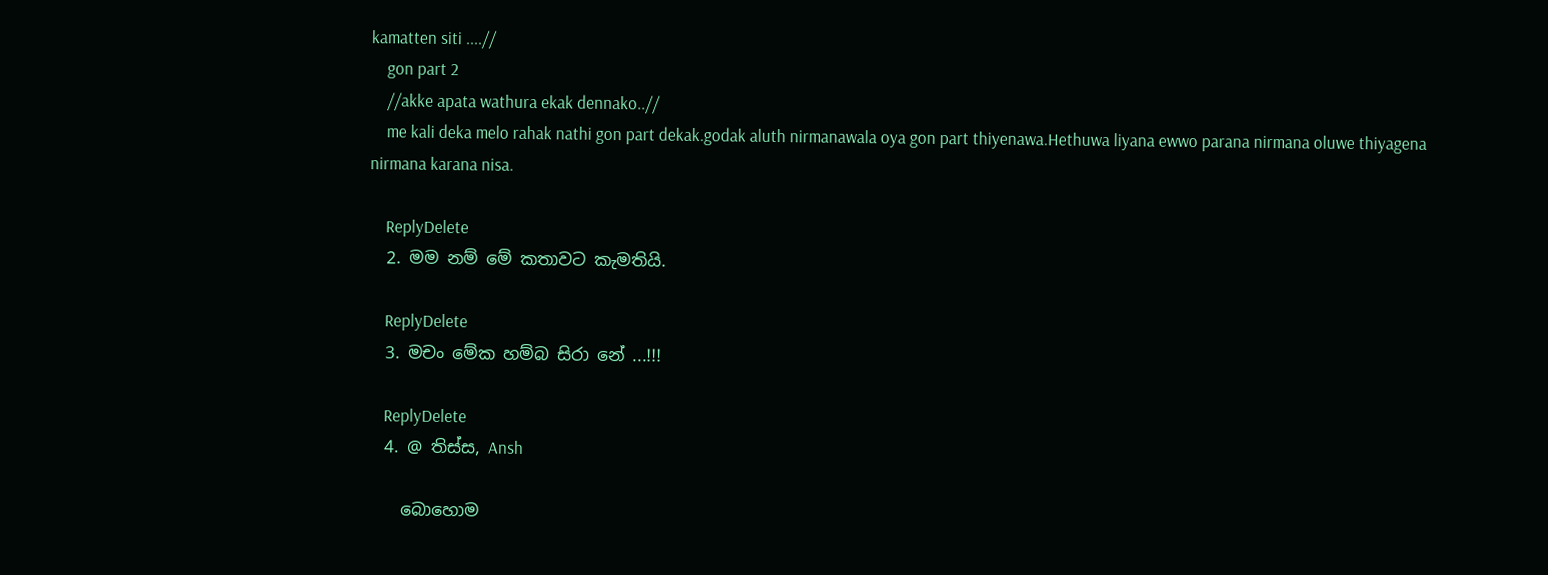kamatten siti ....//
    gon part 2
    //akke apata wathura ekak dennako..//
    me kali deka melo rahak nathi gon part dekak.godak aluth nirmanawala oya gon part thiyenawa.Hethuwa liyana ewwo parana nirmana oluwe thiyagena nirmana karana nisa.

    ReplyDelete
  2. මම නම් මේ කතාවට කැමතියි.

    ReplyDelete
  3. මචං මේක හම්බ සිරා නේ ...!!!

    ReplyDelete
  4. @ තිස්ස, Ansh

    බොහොම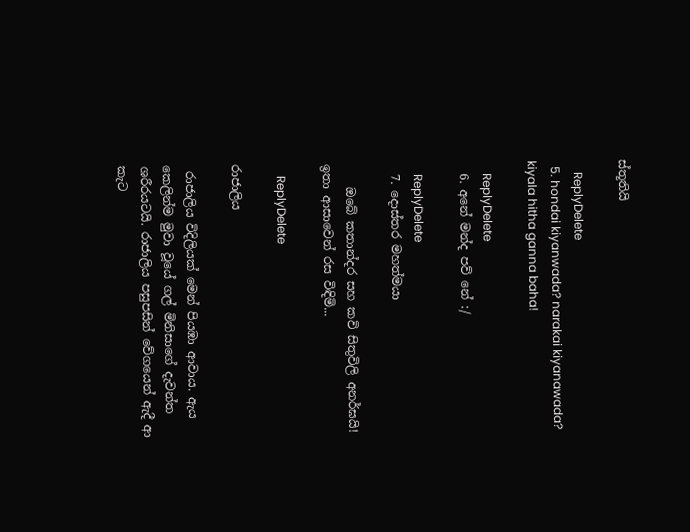ස්තූතියි

    ReplyDelete
  5. hondai kiyanwada? narakai kiyanawada? kiyala hitha ganna baha!

    ReplyDelete
  6. අනේ මන්ද පව් නේ :/

    ReplyDelete
  7. දොස්තර මහත්මයා

    ඔබේ කතාන්දර සහ කවි සිතුවිලි අනර්ඝයි! ඉතා ආසාවෙන් රස විඳිමි...

    ReplyDelete

රාජාලිය

 රාජාලිය විදිලියක් මෙන් පියඹා ආවාය. ඇය කෙලින්ම මුවා වූයේ ගල් මිනිසාගේ දැවන්ත ශරීරයටයි. රාජාලිය පසුපසින් වේගයෙන් ඇදී ආ කැට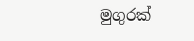මුගුරක්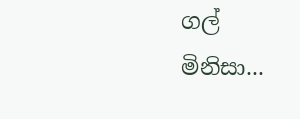ගල් මිනිසා...